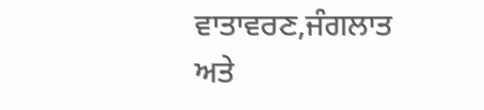ਵਾਤਾਵਰਣ,ਜੰਗਲਾਤ ਅਤੇ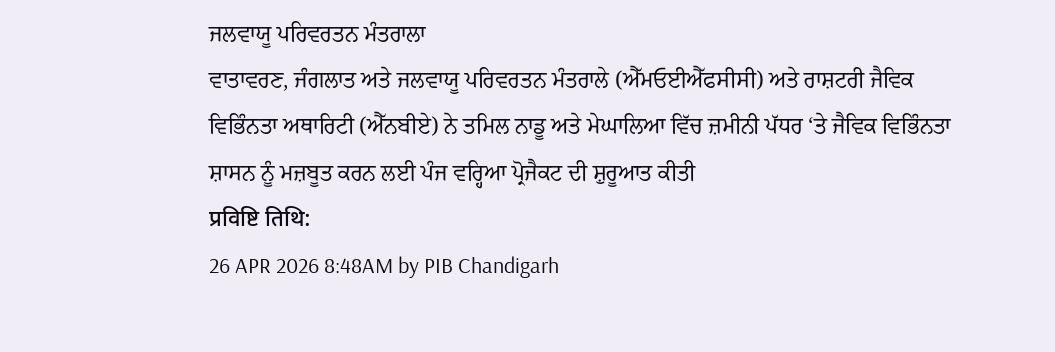ਜਲਵਾਯੂ ਪਰਿਵਰਤਨ ਮੰਤਰਾਲਾ
ਵਾਤਾਵਰਣ, ਜੰਗਲਾਤ ਅਤੇ ਜਲਵਾਯੂ ਪਰਿਵਰਤਨ ਮੰਤਰਾਲੇ (ਐੱਮਓਈਐੱਫਸੀਸੀ) ਅਤੇ ਰਾਸ਼ਟਰੀ ਜੈਵਿਕ ਵਿਭਿੰਨਤਾ ਅਥਾਰਿਟੀ (ਐੱਨਬੀਏ) ਨੇ ਤਮਿਲ ਨਾਡੂ ਅਤੇ ਮੇਘਾਲਿਆ ਵਿੱਚ ਜ਼ਮੀਨੀ ਪੱਧਰ ‘ਤੇ ਜੈਵਿਕ ਵਿਭਿੰਨਤਾ ਸ਼ਾਸਨ ਨੂੰ ਮਜ਼ਬੂਤ ਕਰਨ ਲਈ ਪੰਜ ਵਰ੍ਹਿਆ ਪ੍ਰੋਜੈਕਟ ਦੀ ਸ਼ੁਰੂਆਤ ਕੀਤੀ
प्रविष्टि तिथि:
26 APR 2026 8:48AM by PIB Chandigarh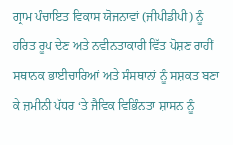ਗ੍ਰਾਮ ਪੰਚਾਇਤ ਵਿਕਾਸ ਯੋਜਨਾਵਾਂ (ਜੀਪੀਡੀਪੀ) ਨੂੰ ਹਰਿਤ ਰੂਪ ਦੇਣ ਅਤੇ ਨਵੀਨਤਾਕਾਰੀ ਵਿੱਤ ਪੋਸ਼ਣ ਰਾਹੀਂ ਸਥਾਨਕ ਭਾਈਚਾਰਿਆਂ ਅਤੇ ਸੰਸਥਾਨਾਂ ਨੂੰ ਸਸ਼ਕਤ ਬਣਾ ਕੇ ਜ਼ਮੀਨੀ ਪੱਧਰ ‘ਤੇ ਜੈਵਿਕ ਵਿਭਿੰਨਤਾ ਸ਼ਾਸਨ ਨੂੰ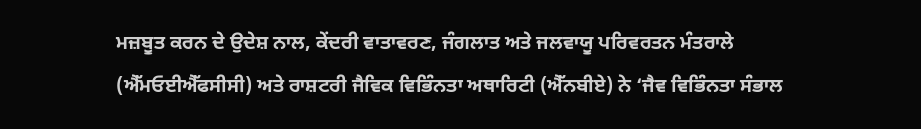ਮਜ਼ਬੂਤ ਕਰਨ ਦੇ ਉਦੇਸ਼ ਨਾਲ, ਕੇਂਦਰੀ ਵਾਤਾਵਰਣ, ਜੰਗਲਾਤ ਅਤੇ ਜਲਵਾਯੂ ਪਰਿਵਰਤਨ ਮੰਤਰਾਲੇ (ਐੱਮਓਈਐੱਫਸੀਸੀ) ਅਤੇ ਰਾਸ਼ਟਰੀ ਜੈਵਿਕ ਵਿਭਿੰਨਤਾ ਅਥਾਰਿਟੀ (ਐੱਨਬੀਏ) ਨੇ ‘ਜੈਵ ਵਿਭਿੰਨਤਾ ਸੰਭਾਲ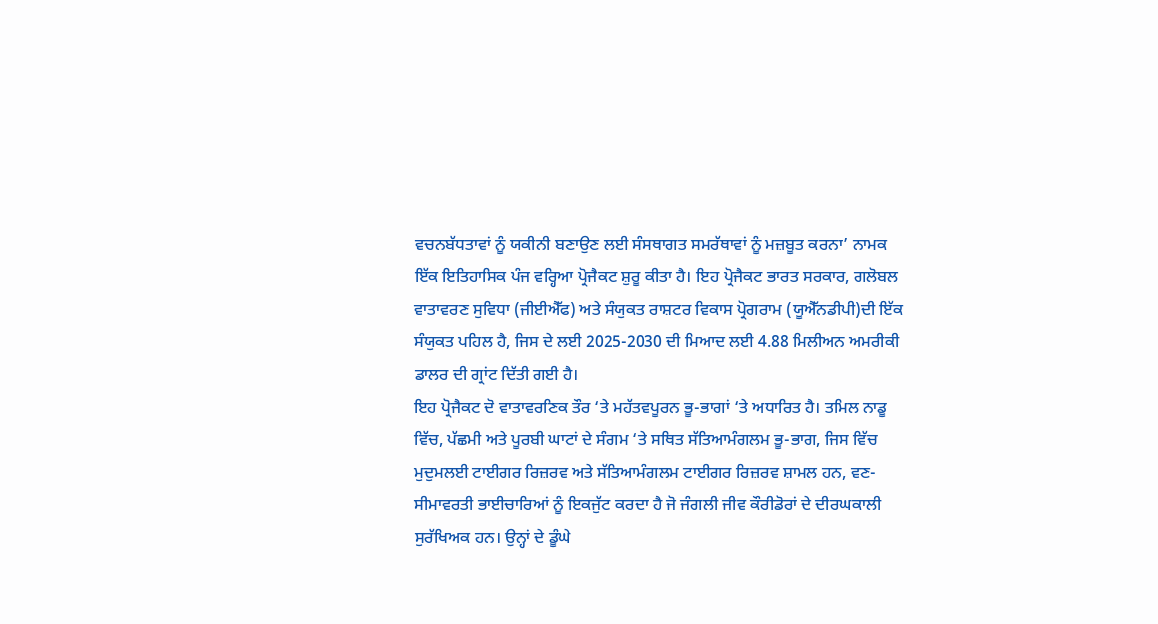ਵਚਨਬੱਧਤਾਵਾਂ ਨੂੰ ਯਕੀਨੀ ਬਣਾਉਣ ਲਈ ਸੰਸਥਾਗਤ ਸਮਰੱਥਾਵਾਂ ਨੂੰ ਮਜ਼ਬੂਤ ਕਰਨਾ’ ਨਾਮਕ ਇੱਕ ਇਤਿਹਾਸਿਕ ਪੰਜ ਵਰ੍ਹਿਆ ਪ੍ਰੋਜੈਕਟ ਸ਼ੁਰੂ ਕੀਤਾ ਹੈ। ਇਹ ਪ੍ਰੋਜੈਕਟ ਭਾਰਤ ਸਰਕਾਰ, ਗਲੋਬਲ ਵਾਤਾਵਰਣ ਸੁਵਿਧਾ (ਜੀਈਐੱਫ) ਅਤੇ ਸੰਯੁਕਤ ਰਾਸ਼ਟਰ ਵਿਕਾਸ ਪ੍ਰੋਗਰਾਮ (ਯੂਐੱਨਡੀਪੀ)ਦੀ ਇੱਕ ਸੰਯੁਕਤ ਪਹਿਲ ਹੈ, ਜਿਸ ਦੇ ਲਈ 2025-2030 ਦੀ ਮਿਆਦ ਲਈ 4.88 ਮਿਲੀਅਨ ਅਮਰੀਕੀ ਡਾਲਰ ਦੀ ਗ੍ਰਾਂਟ ਦਿੱਤੀ ਗਈ ਹੈ।
ਇਹ ਪ੍ਰੋਜੈਕਟ ਦੋ ਵਾਤਾਵਰਣਿਕ ਤੌਰ ‘ਤੇ ਮਹੱਤਵਪੂਰਨ ਭੂ-ਭਾਗਾਂ ‘ਤੇ ਅਧਾਰਿਤ ਹੈ। ਤਮਿਲ ਨਾਡੂ ਵਿੱਚ, ਪੱਛਮੀ ਅਤੇ ਪੂਰਬੀ ਘਾਟਾਂ ਦੇ ਸੰਗਮ ‘ਤੇ ਸਥਿਤ ਸੱਤਿਆਮੰਗਲਮ ਭੂ-ਭਾਗ, ਜਿਸ ਵਿੱਚ ਮੁਦੁਮਲਈ ਟਾਈਗਰ ਰਿਜ਼ਰਵ ਅਤੇ ਸੱਤਿਆਮੰਗਲਮ ਟਾਈਗਰ ਰਿਜ਼ਰਵ ਸ਼ਾਮਲ ਹਨ, ਵਣ-ਸੀਮਾਵਰਤੀ ਭਾਈਚਾਰਿਆਂ ਨੂੰ ਇਕਜੁੱਟ ਕਰਦਾ ਹੈ ਜੋ ਜੰਗਲੀ ਜੀਵ ਕੌਰੀਡੋਰਾਂ ਦੇ ਦੀਰਘਕਾਲੀ ਸੁਰੱਖਿਅਕ ਹਨ। ਉਨ੍ਹਾਂ ਦੇ ਡੂੰਘੇ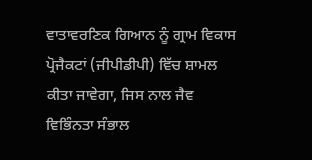ਵਾਤਾਵਰਣਿਕ ਗਿਆਨ ਨੂੰ ਗ੍ਰਾਮ ਵਿਕਾਸ ਪ੍ਰੋਜੈਕਟਾਂ (ਜੀਪੀਡੀਪੀ) ਵਿੱਚ ਸ਼ਾਮਲ ਕੀਤਾ ਜਾਵੇਗਾ, ਜਿਸ ਨਾਲ ਜੈਵ ਵਿਭਿੰਨਤਾ ਸੰਭਾਲ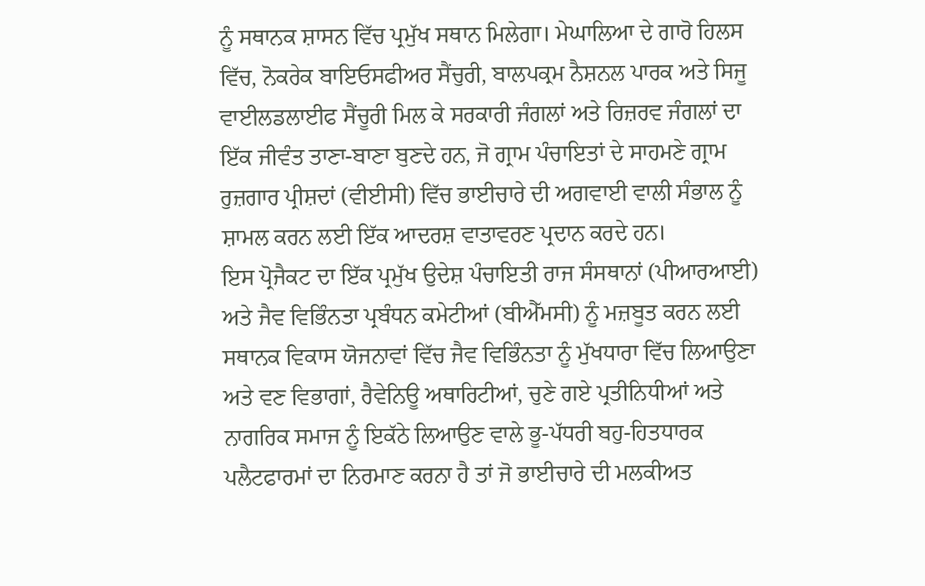ਨੂੰ ਸਥਾਨਕ ਸ਼ਾਸਨ ਵਿੱਚ ਪ੍ਰਮੁੱਖ ਸਥਾਨ ਮਿਲੇਗਾ। ਮੇਘਾਲਿਆ ਦੇ ਗਾਰੋ ਹਿਲਸ ਵਿੱਚ, ਨੋਕਰੇਕ ਬਾਇਓਸਫੀਅਰ ਸੈਂਚੁਰੀ, ਬਾਲਪਕ੍ਰਮ ਨੈਸ਼ਨਲ ਪਾਰਕ ਅਤੇ ਸਿਜੂ ਵਾਈਲਡਲਾਈਫ ਸੈਂਚੂਰੀ ਮਿਲ ਕੇ ਸਰਕਾਰੀ ਜੰਗਲਾਂ ਅਤੇ ਰਿਜ਼ਰਵ ਜੰਗਲਾਂ ਦਾ ਇੱਕ ਜੀਵੰਤ ਤਾਣਾ-ਬਾਣਾ ਬੁਣਦੇ ਹਨ, ਜੋ ਗ੍ਰਾਮ ਪੰਚਾਇਤਾਂ ਦੇ ਸਾਹਮਣੇ ਗ੍ਰਾਮ ਰੁਜ਼ਗਾਰ ਪ੍ਰੀਸ਼ਦਾਂ (ਵੀਈਸੀ) ਵਿੱਚ ਭਾਈਚਾਰੇ ਦੀ ਅਗਵਾਈ ਵਾਲੀ ਸੰਭਾਲ ਨੂੰ ਸ਼ਾਮਲ ਕਰਨ ਲਈ ਇੱਕ ਆਦਰਸ਼ ਵਾਤਾਵਰਣ ਪ੍ਰਦਾਨ ਕਰਦੇ ਹਨ।
ਇਸ ਪ੍ਰੋਜੈਕਟ ਦਾ ਇੱਕ ਪ੍ਰਮੁੱਖ ਉਦੇਸ਼ ਪੰਚਾਇਤੀ ਰਾਜ ਸੰਸਥਾਨਾਂ (ਪੀਆਰਆਈ) ਅਤੇ ਜੈਵ ਵਿਭਿੰਨਤਾ ਪ੍ਰਬੰਧਨ ਕਮੇਟੀਆਂ (ਬੀਐੱਮਸੀ) ਨੂੰ ਮਜ਼ਬੂਤ ਕਰਨ ਲਈ ਸਥਾਨਕ ਵਿਕਾਸ ਯੋਜਨਾਵਾਂ ਵਿੱਚ ਜੈਵ ਵਿਭਿੰਨਤਾ ਨੂੰ ਮੁੱਖਧਾਰਾ ਵਿੱਚ ਲਿਆਉਣਾ ਅਤੇ ਵਣ ਵਿਭਾਗਾਂ, ਰੈਵੇਨਿਊ ਅਥਾਰਿਟੀਆਂ, ਚੁਣੇ ਗਏ ਪ੍ਰਤੀਨਿਧੀਆਂ ਅਤੇ ਨਾਗਰਿਕ ਸਮਾਜ ਨੂੰ ਇਕੱਠੇ ਲਿਆਉਣ ਵਾਲੇ ਭੂ-ਪੱਧਰੀ ਬਹੁ-ਹਿਤਧਾਰਕ ਪਲੈਟਫਾਰਮਾਂ ਦਾ ਨਿਰਮਾਣ ਕਰਨਾ ਹੈ ਤਾਂ ਜੋ ਭਾਈਚਾਰੇ ਦੀ ਮਲਕੀਅਤ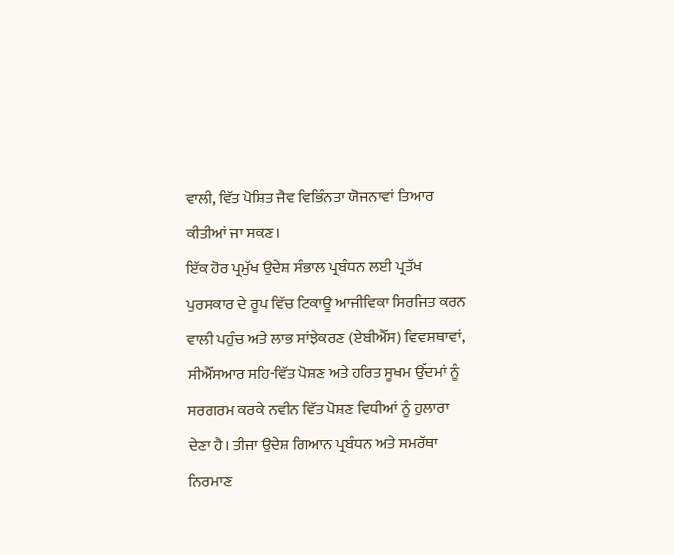ਵਾਲੀ, ਵਿੱਤ ਪੋਸ਼ਿਤ ਜੈਵ ਵਿਭਿੰਨਤਾ ਯੋਜਨਾਵਾਂ ਤਿਆਰ ਕੀਤੀਆਂ ਜਾ ਸਕਣ।
ਇੱਕ ਹੋਰ ਪ੍ਰਮੁੱਖ ਉਦੇਸ਼ ਸੰਭਾਲ ਪ੍ਰਬੰਧਨ ਲਈ ਪ੍ਰਤੱਖ ਪੁਰਸਕਾਰ ਦੇ ਰੂਪ ਵਿੱਚ ਟਿਕਾਊ ਆਜੀਵਿਕਾ ਸਿਰਜਿਤ ਕਰਨ ਵਾਲੀ ਪਹੁੰਚ ਅਤੇ ਲਾਭ ਸਾਂਝੇਕਰਣ (ਏਬੀਐੱਸ) ਵਿਵਸਥਾਵਾਂ, ਸੀਐੱਸਆਰ ਸਹਿ-ਵਿੱਤ ਪੋਸ਼ਣ ਅਤੇ ਹਰਿਤ ਸੂਖਮ ਉੱਦਮਾਂ ਨੂੰ ਸਰਗਰਮ ਕਰਕੇ ਨਵੀਨ ਵਿੱਤ ਪੋਸ਼ਣ ਵਿਧੀਆਂ ਨੂੰ ਹੁਲਾਰਾ ਦੇਣਾ ਹੈ। ਤੀਜਾ ਉਦੇਸ਼ ਗਿਆਨ ਪ੍ਰਬੰਧਨ ਅਤੇ ਸਮਰੱਥਾ ਨਿਰਮਾਣ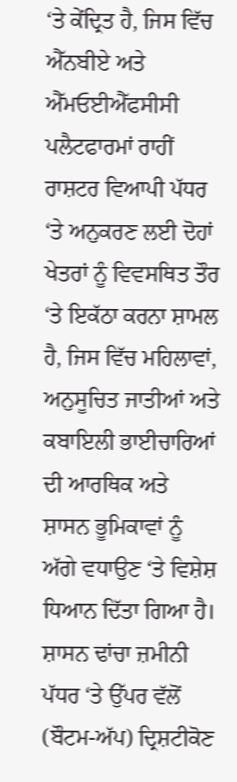‘ਤੇ ਕੇਂਦ੍ਰਿਤ ਹੈ, ਜਿਸ ਵਿੱਚ ਐੱਨਬੀਏ ਅਤੇ ਐੱਮਓਈਐੱਫਸੀਸੀ ਪਲੈਟਫਾਰਮਾਂ ਰਾਹੀਂ ਰਾਸ਼ਟਰ ਵਿਆਪੀ ਪੱਧਰ ‘ਤੇ ਅਨੁਕਰਣ ਲਈ ਦੋਹਾਂ ਖੇਤਰਾਂ ਨੂੰ ਵਿਵਸਥਿਤ ਤੌਰ ‘ਤੇ ਇਕੱਠਾ ਕਰਨਾ ਸ਼ਾਮਲ ਹੈ, ਜਿਸ ਵਿੱਚ ਮਹਿਲਾਵਾਂ, ਅਨੁਸੂਚਿਤ ਜਾਤੀਆਂ ਅਤੇ ਕਬਾਇਲੀ ਭਾਈਚਾਰਿਆਂ ਦੀ ਆਰਥਿਕ ਅਤੇ ਸ਼ਾਸਨ ਭੂਮਿਕਾਵਾਂ ਨੂੰ ਅੱਗੇ ਵਧਾਉਣ ‘ਤੇ ਵਿਸ਼ੇਸ਼ ਧਿਆਨ ਦਿੱਤਾ ਗਿਆ ਹੈ।
ਸ਼ਾਸਨ ਢਾਂਚਾ ਜ਼ਮੀਨੀ ਪੱਧਰ ‘ਤੇ ਉੱਪਰ ਵੱਲੋਂ (ਬੌਟਮ-ਅੱਪ) ਦ੍ਰਿਸ਼ਟੀਕੋਣ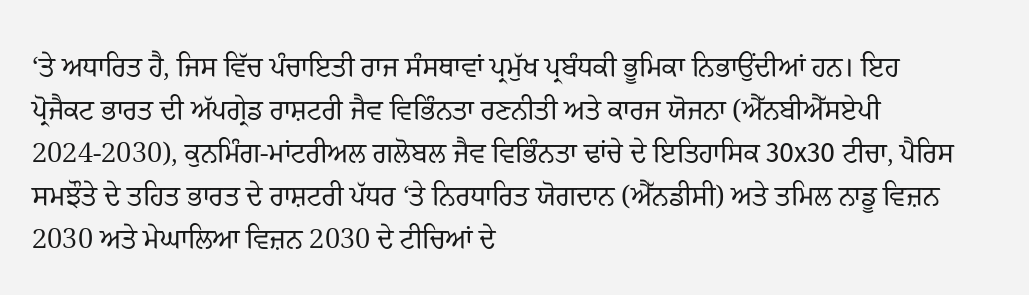‘ਤੇ ਅਧਾਰਿਤ ਹੈ, ਜਿਸ ਵਿੱਚ ਪੰਚਾਇਤੀ ਰਾਜ ਸੰਸਥਾਵਾਂ ਪ੍ਰਮੁੱਖ ਪ੍ਰਬੰਧਕੀ ਭੂਮਿਕਾ ਨਿਭਾਉਂਦੀਆਂ ਹਨ। ਇਹ ਪ੍ਰੋਜੈਕਟ ਭਾਰਤ ਦੀ ਅੱਪਗ੍ਰੇਡ ਰਾਸ਼ਟਰੀ ਜੈਵ ਵਿਭਿੰਨਤਾ ਰਣਨੀਤੀ ਅਤੇ ਕਾਰਜ ਯੋਜਨਾ (ਐੱਨਬੀਐੱਸਏਪੀ 2024-2030), ਕੁਨਮਿੰਗ-ਮਾਂਟਰੀਅਲ ਗਲੋਬਲ ਜੈਵ ਵਿਭਿੰਨਤਾ ਢਾਂਚੇ ਦੇ ਇਤਿਹਾਸਿਕ 30x30 ਟੀਚਾ, ਪੈਰਿਸ ਸਮਝੌਤੇ ਦੇ ਤਹਿਤ ਭਾਰਤ ਦੇ ਰਾਸ਼ਟਰੀ ਪੱਧਰ ‘ਤੇ ਨਿਰਧਾਰਿਤ ਯੋਗਦਾਨ (ਐੱਨਡੀਸੀ) ਅਤੇ ਤਮਿਲ ਨਾਡੂ ਵਿਜ਼ਨ 2030 ਅਤੇ ਮੇਘਾਲਿਆ ਵਿਜ਼ਨ 2030 ਦੇ ਟੀਚਿਆਂ ਦੇ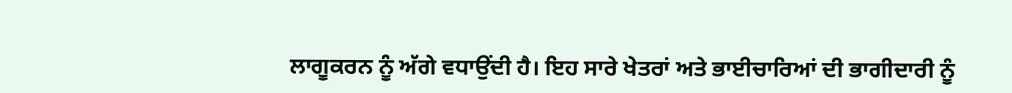ਲਾਗੂਕਰਨ ਨੂੰ ਅੱਗੇ ਵਧਾਉਂਦੀ ਹੈ। ਇਹ ਸਾਰੇ ਖੇਤਰਾਂ ਅਤੇ ਭਾਈਚਾਰਿਆਂ ਦੀ ਭਾਗੀਦਾਰੀ ਨੂੰ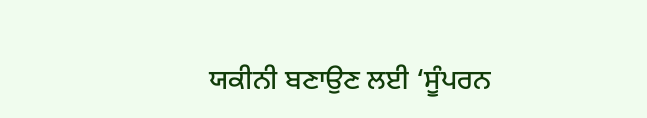ਯਕੀਨੀ ਬਣਾਉਣ ਲਈ ‘ਸੂੰਪਰਨ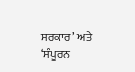ਸਰਕਾਰ’ ਅਤੇ ‘ਸੰਪੂਰਨ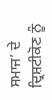ਸਮਾਜ’ ਦੇ ਦ੍ਰਿਸ਼ਟੀਕੋਣ ਨੂੰ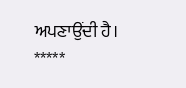ਅਪਣਾਉਂਦੀ ਹੈ।
*****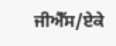ਜੀਐੱਸ/ਏਕੇ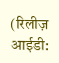(रिलीज़ आईडी: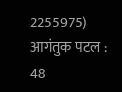2255975)
आगंतुक पटल : 48